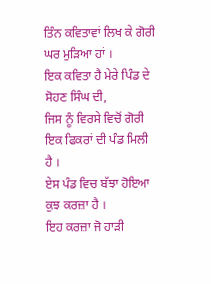ਤਿੰਨ ਕਵਿਤਾਵਾਂ ਲਿਖ ਕੇ ਗੋਰੀ
ਘਰ ਮੁੜਿਆ ਹਾਂ ।
ਇਕ ਕਵਿਤਾ ਹੈ ਮੇਰੇ ਪਿੰਡ ਦੇ ਸੋਹਣ ਸਿੰਘ ਦੀ,
ਜਿਸ ਨੂੰ ਵਿਰਸੇ ਵਿਚੋਂ ਗੋਰੀ
ਇਕ ਫਿਕਰਾਂ ਦੀ ਪੰਡ ਮਿਲੀ ਹੈ ।
ਏਸ ਪੰਡ ਵਿਚ ਬੱਝਾ ਹੋਇਆ
ਕੁਝ ਕਰਜ਼ਾ ਹੈ ।
ਇਹ ਕਰਜ਼ਾ ਜੋ ਹਾੜੀ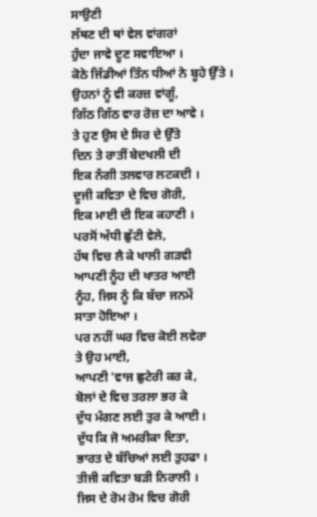ਸਾਉਣੀ
ਲੱਥਣ ਦੀ ਥਾਂ ਵੇਲ ਵਾਂਗਰਾਂ
ਹੁੰਦਾ ਜਾਵੇ ਦੂਣ ਸਵਾਇਆ ।
ਕੋਠੇ ਜਿੱਡੀਆਂ ਤਿੰਨ ਧੀਆਂ ਨੇ ਬੂਹੇ ਉੱਤੇ ।
ਉਹਨਾਂ ਨੂੰ ਵੀ ਕਰਜ਼ ਵਾਂਗੂੰ,
ਗਿੱਠ ਗਿੱਠ ਵਾਰ ਰੋਜ਼ ਦਾ ਆਵੇ ।
ਤੇ ਹੁਣ ਉਸ ਦੇ ਸਿਰ ਦੇ ਉੱਤੇ
ਦਿਨ ਤੇ ਰਾਤੀਂ ਬੇਦਖਲੀ ਦੀ
ਇਕ ਨੰਗੀ ਤਲਵਾਰ ਲਟਕਦੀ ।
ਦੂਜੀ ਕਵਿਤਾ ਦੇ ਵਿਚ ਗੋਰੀ,
ਇਕ ਮਾਈ ਦੀ ਇਕ ਕਹਾਣੀ ।
ਪਰਸੋਂ ਅੱਧੀ ਛੁੱਟੀ ਵੇਲੇ,
ਹੱਥ ਵਿਚ ਲੈ ਕੇ ਖਾਲੀ ਗੜਵੀ
ਆਪਣੀ ਨੂੰਹ ਦੀ ਖਾਤਰ ਆਈ
ਨੂੰਹ, ਜਿਸ ਨੂੰ ਕਿ ਬੱਚਾ ਜਨਮੇਂ
ਸਾਤਾ ਹੋਇਆ ।
ਪਰ ਨਹੀਂ ਘਰ ਵਿਚ ਕੋਈ ਲਵੇਰਾ
ਤੇ ਉਹ ਮਾਈ,
ਆਪਣੀ 'ਵਾਜ ਛੁਟੇਰੀ ਕਰ ਕੇ,
ਬੋਲਾਂ ਦੇ ਵਿਚ ਤਰਲਾ ਭਰ ਕੇ
ਦੁੱਧ ਮੰਗਣ ਲਈ ਤੁਰ ਕੇ ਆਈ ।
ਦੁੱਧ ਕਿ ਜੋ ਅਮਰੀਕਾ ਦਿਤਾ,
ਭਾਰਤ ਦੇ ਬੱਚਿਆਂ ਲਈ ਤੁਹਫਾ ।
ਤੀਜੀ ਕਵਿਤਾ ਬੜੀ ਨਿਰਾਲੀ ।
ਜਿਸ ਦੇ ਰੋਮ ਰੋਮ ਵਿਚ ਗੋਰੀ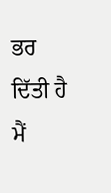ਭਰ ਦਿੱਤੀ ਹੈ ਮੈਂ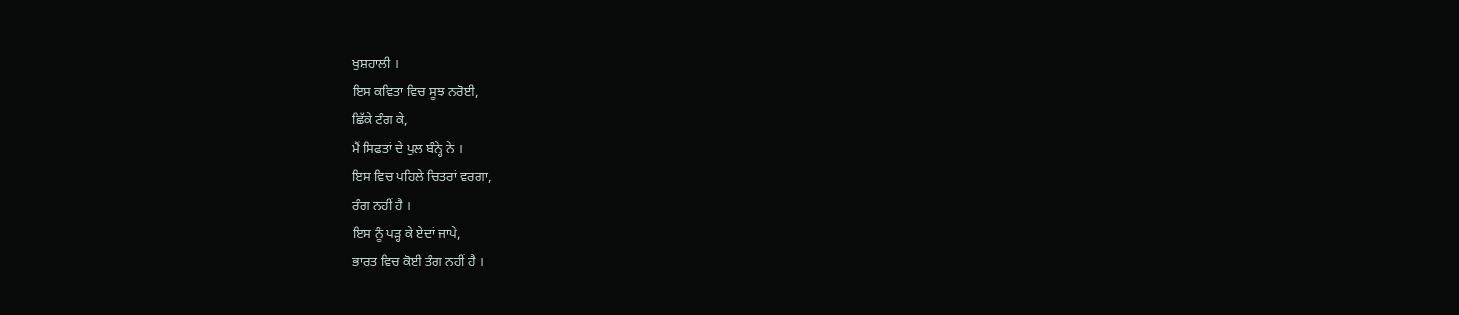ਖੁਸ਼ਹਾਲੀ ।
ਇਸ ਕਵਿਤਾ ਵਿਚ ਸੂਝ ਨਰੋਈ,
ਛਿੱਕੇ ਟੰਗ ਕੇ,
ਮੈਂ ਸਿਫਤਾਂ ਦੇ ਪੁਲ ਬੰਨ੍ਹੇ ਨੇ ।
ਇਸ ਵਿਚ ਪਹਿਲੇ ਚਿਤਰਾਂ ਵਰਗਾ,
ਰੰਗ ਨਹੀਂ ਹੈ ।
ਇਸ ਨੂੰ ਪੜ੍ਹ ਕੇ ਏਦਾਂ ਜਾਪੇ,
ਭਾਰਤ ਵਿਚ ਕੋਈ ਤੰਗ ਨਹੀਂ ਹੈ ।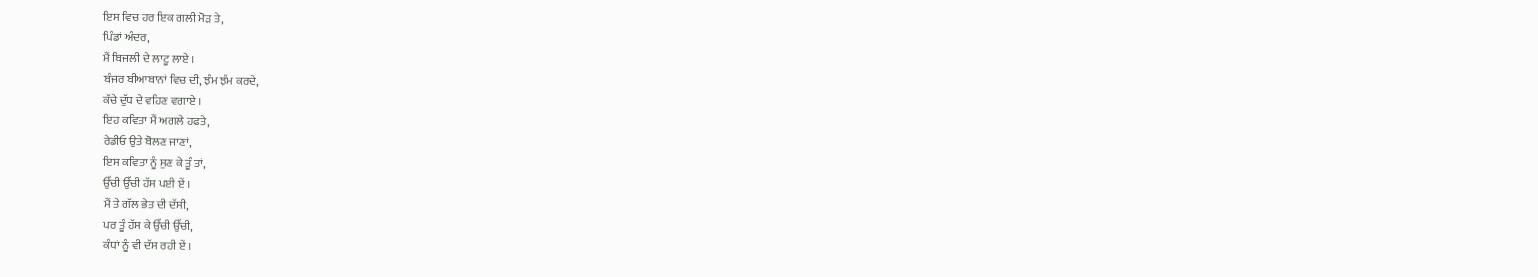ਇਸ ਵਿਚ ਹਰ ਇਕ ਗਲੀ ਮੋੜ ਤੇ,
ਪਿੰਡਾਂ ਅੰਦਰ,
ਮੈਂ ਬਿਜਲੀ ਦੇ ਲਾਟੂ ਲਾਏ ।
ਬੰਜਰ ਬੀਆਬਾਨਾਂ ਵਿਚ ਦੀ, ਝੰਮ ਝੰਮ ਕਰਦੇ,
ਕੱਚੇ ਦੁੱਧ ਦੇ ਵਹਿਣ ਵਗਾਏ ।
ਇਹ ਕਵਿਤਾ ਮੈਂ ਅਗਲੇ ਹਫਤੇ,
ਰੇਡੀਓ ਉਤੇ ਬੋਲਣ ਜਾਣਾਂ,
ਇਸ ਕਵਿਤਾ ਨੂੰ ਸੁਣ ਕੇ ਤੂੰ ਤਾਂ,
ਉੱਚੀ ਉੱਚੀ ਹੱਸ ਪਈ ਏਂ ।
ਮੈਂ ਤੇ ਗੱਲ ਭੇਤ ਦੀ ਦੱਸੀ,
ਪਰ ਤੂੰ ਹੱਸ ਕੇ ਉੱਚੀ ਉੱਚੀ,
ਕੰਧਾਂ ਨੂੰ ਵੀ ਦੱਸ ਰਹੀ ਏਂ ।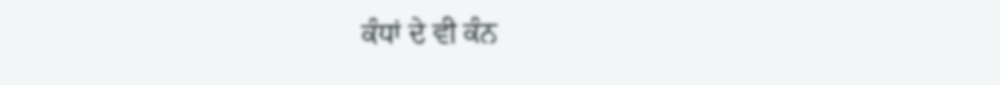ਕੰਧਾਂ ਦੇ ਵੀ ਕੰਨ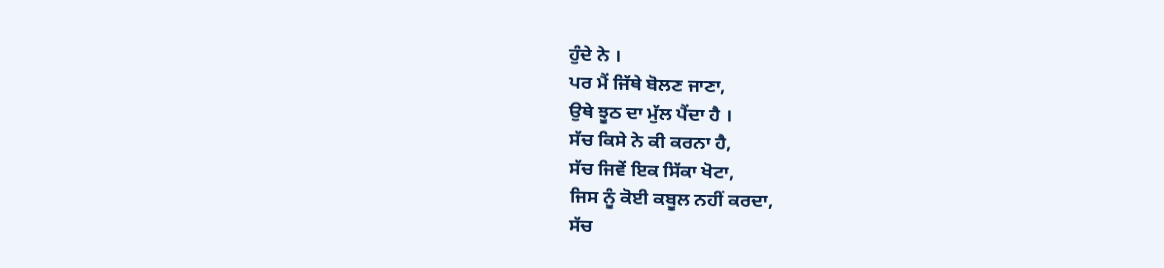ਹੁੰਦੇ ਨੇ ।
ਪਰ ਮੈਂ ਜਿੱਥੇ ਬੋਲਣ ਜਾਣਾ,
ਉਥੇ ਝੂਠ ਦਾ ਮੁੱਲ ਪੈਂਦਾ ਹੈ ।
ਸੱਚ ਕਿਸੇ ਨੇ ਕੀ ਕਰਨਾ ਹੈ,
ਸੱਚ ਜਿਵੇਂ ਇਕ ਸਿੱਕਾ ਖੋਟਾ,
ਜਿਸ ਨੂੰ ਕੋਈ ਕਬੂਲ ਨਹੀਂ ਕਰਦਾ,
ਸੱਚ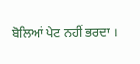ਬੋਲਿਆਂ ਪੇਟ ਨਹੀਂ ਭਰਦਾ ।